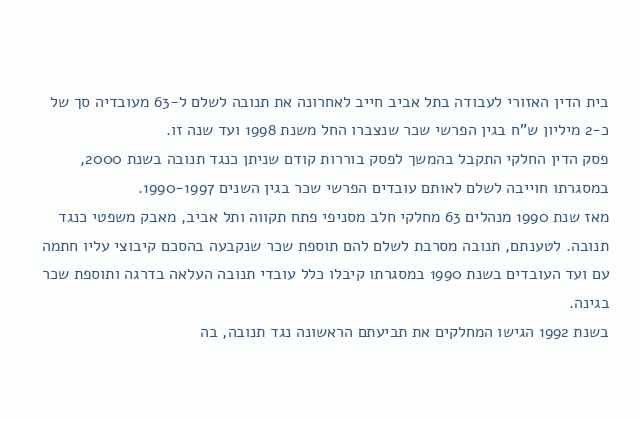בית הדין האזורי לעבודה בתל אביב חייב לאחרונה את תנובה לשלם ל-63 מעובדיה סך של כ-2 מיליון ש"ח בגין הפרשי שכר שנצברו החל משנת 1998 ועד שנה זו.
פסק הדין החלקי התקבל בהמשך לפסק בוררות קודם שניתן כנגד תנובה בשנת 2000, במסגרתו חוייבה לשלם לאותם עובדים הפרשי שכר בגין השנים 1990-1997.
מאז שנת 1990 מנהלים 63 מחלקי חלב מסניפי פתח תקווה ותל אביב, מאבק משפטי כנגד תנובה. לטענתם, תנובה מסרבת לשלם להם תוספת שכר שנקבעה בהסכם קיבוצי עליו חתמה עם ועד העובדים בשנת 1990 במסגרתו קיבלו כלל עובדי תנובה העלאה בדרגה ותוספת שכר בגינה.
בשנת 1992 הגישו המחלקים את תביעתם הראשונה נגד תנובה, בה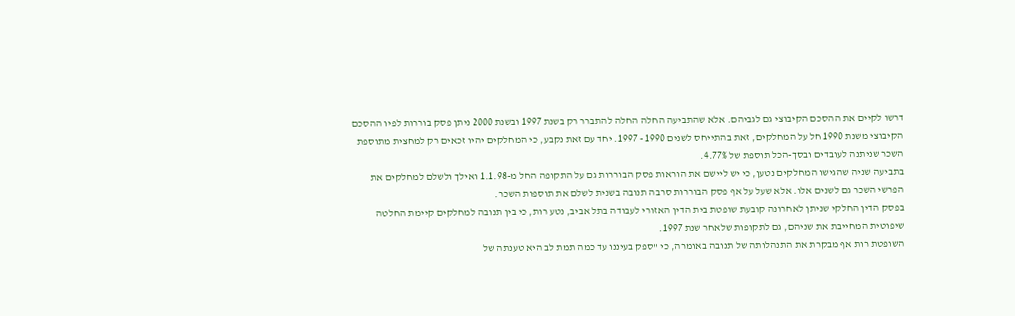דרשו לקיים את ההסכם הקיבוצי גם לגביהם. אלא שהתביעה החלה החלה להתברר רק בשנת 1997 ובשנת 2000 ניתן פסק בוררות לפיו ההסכם הקיבוצי משנת 1990 חל על המחלקים, זאת בהתייחס לשנים 1990 - 1997. יחד עם זאת נקבע, כי המחלקים יהיו זכאים רק למחצית מתוספת השכר שניתנה לעובדים ובסך-הכל תוספת של 4.77%.
בתביעה שניה שהגישו המחלקים נטען, כי יש ליישם את הוראות פסק הבוררות גם על התקופה החל מ-1.1.98 ואילך ולשלם למחלקים את הפרשי השכר גם לשנים אלו. אלא שעל על אף פסק הבוררות סרבה תנובה בשנית לשלם את תוספות השכר.
בפסק הדין החלקי שניתן לאחרונה קובעת שופטת בית הדין האזורי לעבודה בתל אביב, נטע רות, כי בין תנובה למחלקים קיימת החלטה שיפוטית המחייבת את שניהם, גם לתקופות שלאחר שנת 1997.
השופטת רות אף מבקרת את התנהלותה של תנובה באומרה, כי "ספק בעיננו עד כמה תמת לב היא טענתה של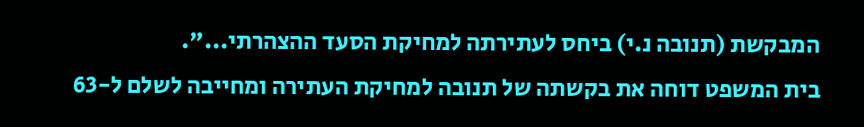המבקשת (תנובה נ.י) ביחס לעתירתה למחיקת הסעד ההצהרתי...".
בית המשפט דוחה את בקשתה של תנובה למחיקת העתירה ומחייבה לשלם ל-63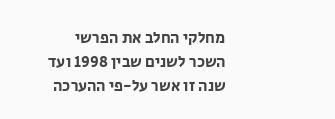מחלקי החלב את הפרשי השכר לשנים שבין 1998 ועד שנה זו אשר על-פי ההערכה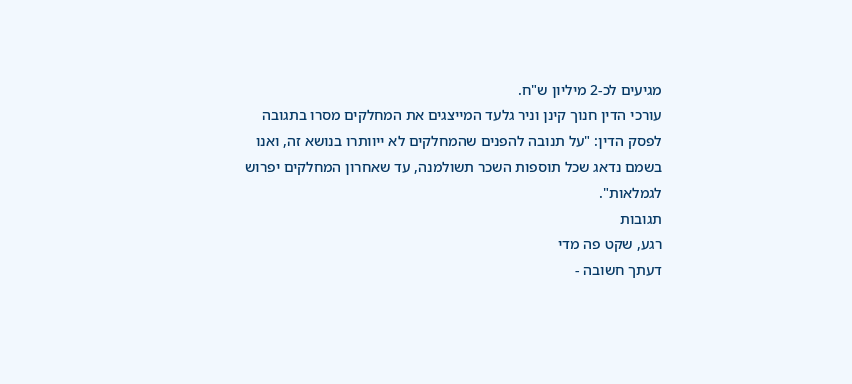מגיעים לכ-2 מיליון ש"ח.
עורכי הדין חנוך קינן וניר גלעד המייצגים את המחלקים מסרו בתגובה לפסק הדין: "על תנובה להפנים שהמחלקים לא ייוותרו בנושא זה, ואנו בשמם נדאג שכל תוספות השכר תשולמנה, עד שאחרון המחלקים יפרוש לגמלאות".
תגובות
רגע, שקט פה מדי
דעתך חשובה -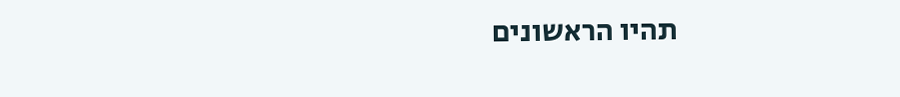תהיו הראשונים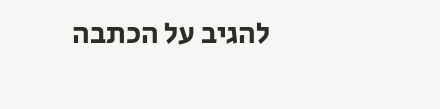להגיב על הכתבה